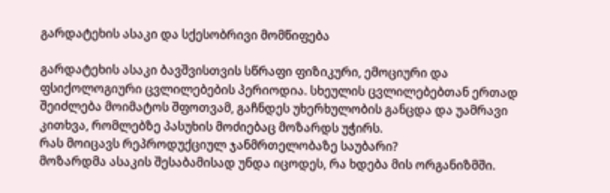გარდატეხის ასაკი და სქესობრივი მომწიფება

გარდატეხის ასაკი ბავშვისთვის სწრაფი ფიზიკური, ემოციური და ფსიქოლოგიური ცვლილებების პერიოდია. სხეულის ცვლილებებთან ერთად შეიძლება მოიმატოს შფოთვამ, გაჩნდეს უხერხულობის განცდა და უამრავი კითხვა, რომლებზე პასუხის მოძიებაც მოზარდს უჭირს.
რას მოიცავს რეპროდუქციულ ჯანმრთელობაზე საუბარი?
მოზარდმა ასაკის შესაბამისად უნდა იცოდეს, რა ხდება მის ორგანიზმში.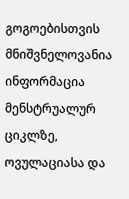გოგოებისთვის მნიშვნელოვანია ინფორმაცია მენსტრუალურ ციკლზე, ოვულაციასა და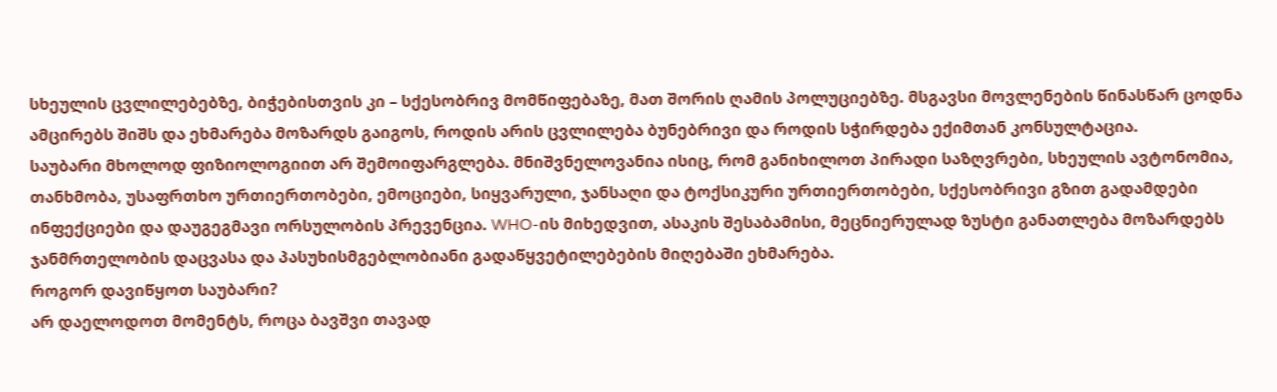სხეულის ცვლილებებზე, ბიჭებისთვის კი – სქესობრივ მომწიფებაზე, მათ შორის ღამის პოლუციებზე. მსგავსი მოვლენების წინასწარ ცოდნა ამცირებს შიშს და ეხმარება მოზარდს გაიგოს, როდის არის ცვლილება ბუნებრივი და როდის სჭირდება ექიმთან კონსულტაცია.
საუბარი მხოლოდ ფიზიოლოგიით არ შემოიფარგლება. მნიშვნელოვანია ისიც, რომ განიხილოთ პირადი საზღვრები, სხეულის ავტონომია, თანხმობა, უსაფრთხო ურთიერთობები, ემოციები, სიყვარული, ჯანსაღი და ტოქსიკური ურთიერთობები, სქესობრივი გზით გადამდები ინფექციები და დაუგეგმავი ორსულობის პრევენცია. WHO-ის მიხედვით, ასაკის შესაბამისი, მეცნიერულად ზუსტი განათლება მოზარდებს ჯანმრთელობის დაცვასა და პასუხისმგებლობიანი გადაწყვეტილებების მიღებაში ეხმარება.
როგორ დავიწყოთ საუბარი?
არ დაელოდოთ მომენტს, როცა ბავშვი თავად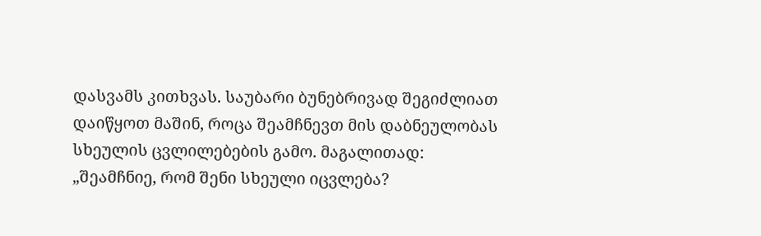დასვამს კითხვას. საუბარი ბუნებრივად შეგიძლიათ დაიწყოთ მაშინ, როცა შეამჩნევთ მის დაბნეულობას სხეულის ცვლილებების გამო. მაგალითად: „შეამჩნიე, რომ შენი სხეული იცვლება?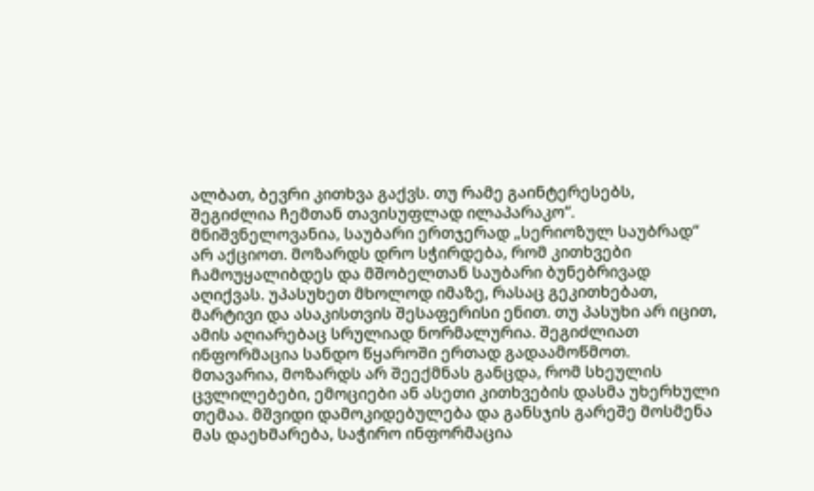ალბათ, ბევრი კითხვა გაქვს. თუ რამე გაინტერესებს, შეგიძლია ჩემთან თავისუფლად ილაპარაკო“.
მნიშვნელოვანია, საუბარი ერთჯერად „სერიოზულ საუბრად“ არ აქციოთ. მოზარდს დრო სჭირდება, რომ კითხვები ჩამოუყალიბდეს და მშობელთან საუბარი ბუნებრივად აღიქვას. უპასუხეთ მხოლოდ იმაზე, რასაც გეკითხებათ, მარტივი და ასაკისთვის შესაფერისი ენით. თუ პასუხი არ იცით, ამის აღიარებაც სრულიად ნორმალურია. შეგიძლიათ ინფორმაცია სანდო წყაროში ერთად გადაამოწმოთ.
მთავარია, მოზარდს არ შეექმნას განცდა, რომ სხეულის ცვლილებები, ემოციები ან ასეთი კითხვების დასმა უხერხული თემაა. მშვიდი დამოკიდებულება და განსჯის გარეშე მოსმენა მას დაეხმარება, საჭირო ინფორმაცია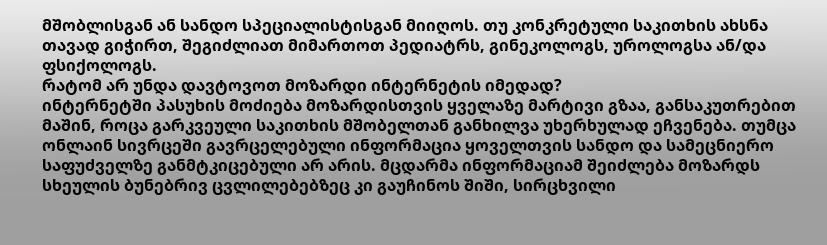მშობლისგან ან სანდო სპეციალისტისგან მიიღოს. თუ კონკრეტული საკითხის ახსნა თავად გიჭირთ, შეგიძლიათ მიმართოთ პედიატრს, გინეკოლოგს, უროლოგსა ან/და ფსიქოლოგს.
რატომ არ უნდა დავტოვოთ მოზარდი ინტერნეტის იმედად?
ინტერნეტში პასუხის მოძიება მოზარდისთვის ყველაზე მარტივი გზაა, განსაკუთრებით მაშინ, როცა გარკვეული საკითხის მშობელთან განხილვა უხერხულად ეჩვენება. თუმცა ონლაინ სივრცეში გავრცელებული ინფორმაცია ყოველთვის სანდო და სამეცნიერო საფუძველზე განმტკიცებული არ არის. მცდარმა ინფორმაციამ შეიძლება მოზარდს სხეულის ბუნებრივ ცვლილებებზეც კი გაუჩინოს შიში, სირცხვილი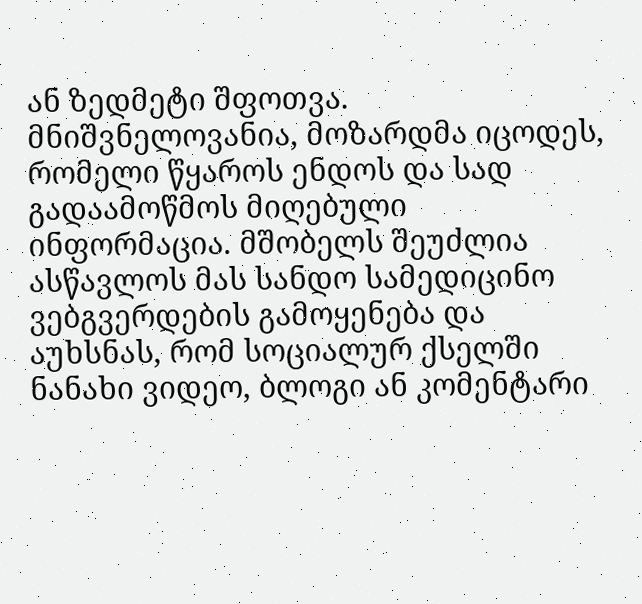ან ზედმეტი შფოთვა.
მნიშვნელოვანია, მოზარდმა იცოდეს, რომელი წყაროს ენდოს და სად გადაამოწმოს მიღებული ინფორმაცია. მშობელს შეუძლია ასწავლოს მას სანდო სამედიცინო ვებგვერდების გამოყენება და აუხსნას, რომ სოციალურ ქსელში ნანახი ვიდეო, ბლოგი ან კომენტარი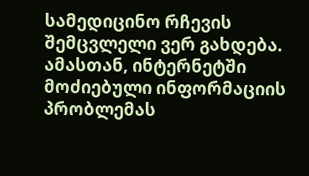სამედიცინო რჩევის შემცვლელი ვერ გახდება.
ამასთან, ინტერნეტში მოძიებული ინფორმაციის პრობლემას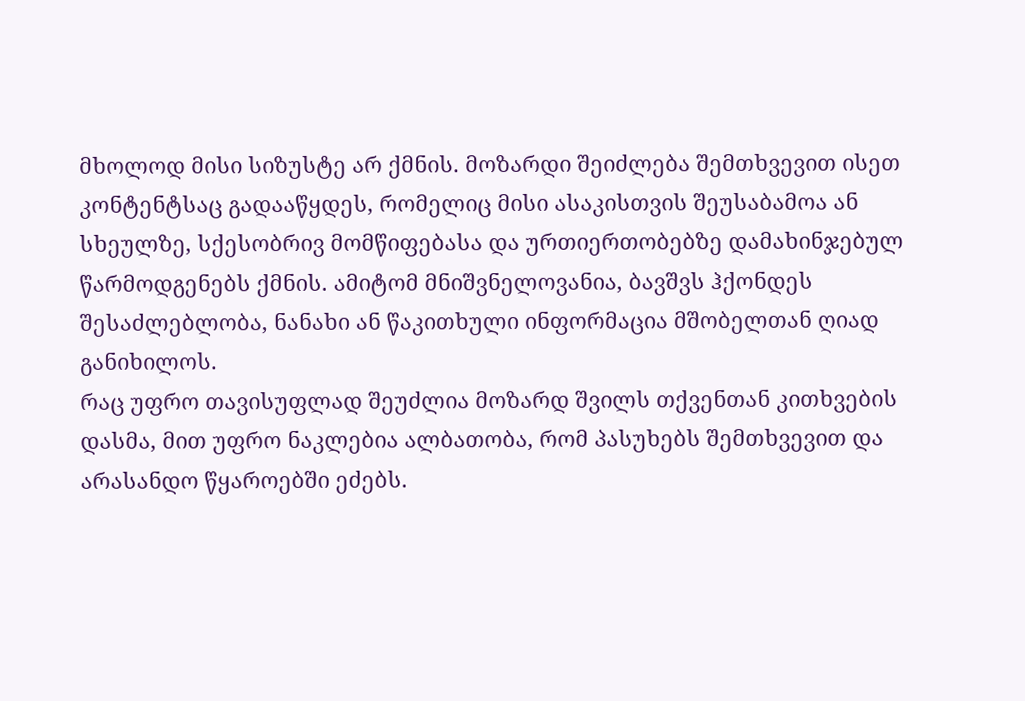მხოლოდ მისი სიზუსტე არ ქმნის. მოზარდი შეიძლება შემთხვევით ისეთ კონტენტსაც გადააწყდეს, რომელიც მისი ასაკისთვის შეუსაბამოა ან სხეულზე, სქესობრივ მომწიფებასა და ურთიერთობებზე დამახინჯებულ წარმოდგენებს ქმნის. ამიტომ მნიშვნელოვანია, ბავშვს ჰქონდეს შესაძლებლობა, ნანახი ან წაკითხული ინფორმაცია მშობელთან ღიად განიხილოს.
რაც უფრო თავისუფლად შეუძლია მოზარდ შვილს თქვენთან კითხვების დასმა, მით უფრო ნაკლებია ალბათობა, რომ პასუხებს შემთხვევით და არასანდო წყაროებში ეძებს.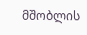მშობლის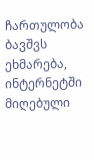ჩართულობა ბავშვს ეხმარება, ინტერნეტში მიღებული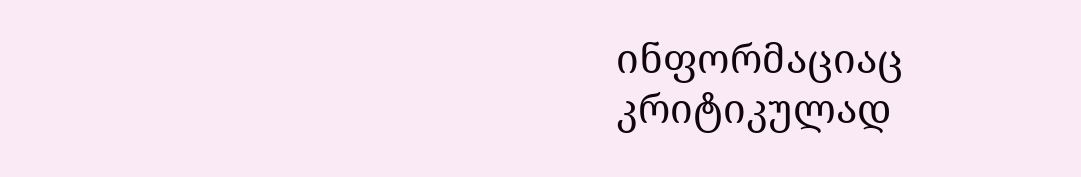ინფორმაციაც კრიტიკულად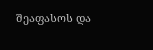შეაფასოს და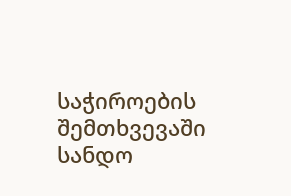საჭიროების შემთხვევაში სანდო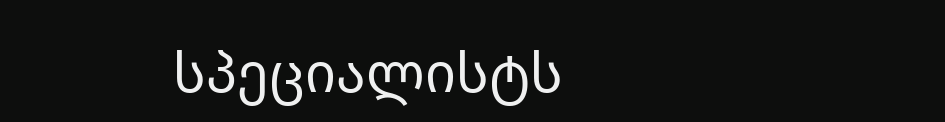სპეციალისტს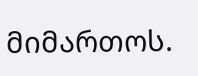მიმართოს.